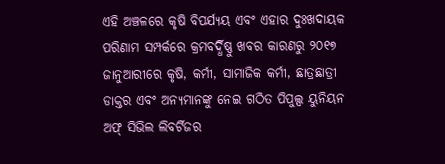ଏହି ଅଞ୍ଚଳରେ କୃଷି ବିପର୍ଯ୍ୟୟ ଏବଂ ଏହାର ଦୁଃଖଦାୟକ ପରିଣାମ ସମ୍ପର୍କରେ କ୍ରମବର୍ଦ୍ଧିଷ୍ଣୁ ଖବର କାରଣରୁ ୨୦୧୭ ଜାନୁଆରୀରେ କୃଷି, କର୍ମୀ, ସାମାଜିକ କର୍ମୀ, ଛାତ୍ରଛାତ୍ରୀ ଡାକ୍ତର ଏବଂ ଅନ୍ୟମାନଙ୍କୁ ନେଇ ଗଠିତ ପିପୁଲ୍ସ ୟୁନିୟନ ଅଫ୍ ସିଭିଲ ଲିବର୍ଟିଜର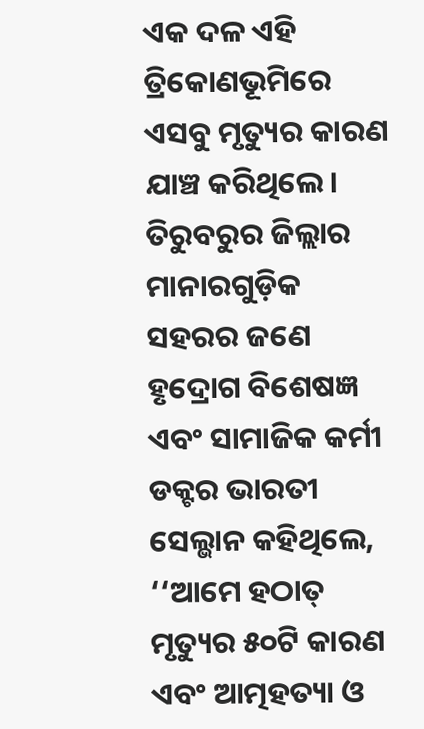ଏକ ଦଳ ଏହି ତ୍ରିକୋଣଭୂମିରେ ଏସବୁ ମୃତ୍ୟୁର କାରଣ ଯାଞ୍ଚ କରିଥିଲେ।
ତିରୁବରୁର ଜିଲ୍ଲାର ମାନାରଗୁଡ଼ିକ ସହରର ଜଣେ ହୃଦ୍ରୋଗ ବିଶେଷଜ୍ଞ ଏବଂ ସାମାଜିକ କର୍ମୀ ଡକ୍ଟର ଭାରତୀ ସେଲ୍ଭାନ କହିଥିଲେ, ‘‘ଆମେ ହଠାତ୍ ମୃତ୍ୟୁର ୫୦ଟି କାରଣ ଏବଂ ଆତ୍ମହତ୍ୟା ଓ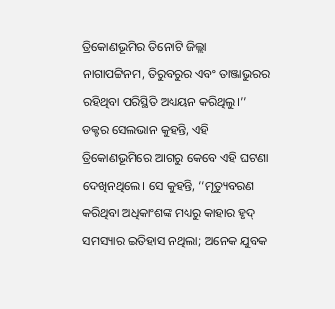ତ୍ରିକୋଣଭୂମିର ତିନୋଟି ଜିଲ୍ଲା ନାଗାପଟ୍ଟିନମ, ତିରୁବରୁର ଏବଂ ତାଞ୍ଜାଭୁରର ରହିଥିବା ପରିସ୍ଥିତି ଅଧ୍ୟୟନ କରିଥିଲୁ।’’
ଡକ୍ଟର ସେଲଭାନ କୁହନ୍ତି, ଏହି ତ୍ରିକୋଣଭୂମିରେ ଆଗରୁ କେବେ ଏହି ଘଟଣା ଦେଖିନଥିଲେ। ସେ କୁହନ୍ତି, ‘‘ମୃତ୍ୟୁବରଣ କରିଥିବା ଅଧିକାଂଶଙ୍କ ମଧ୍ୟରୁ କାହାର ହୃଦ୍ ସମସ୍ୟାର ଇତିହାସ ନଥିଲା; ଅନେକ ଯୁବକ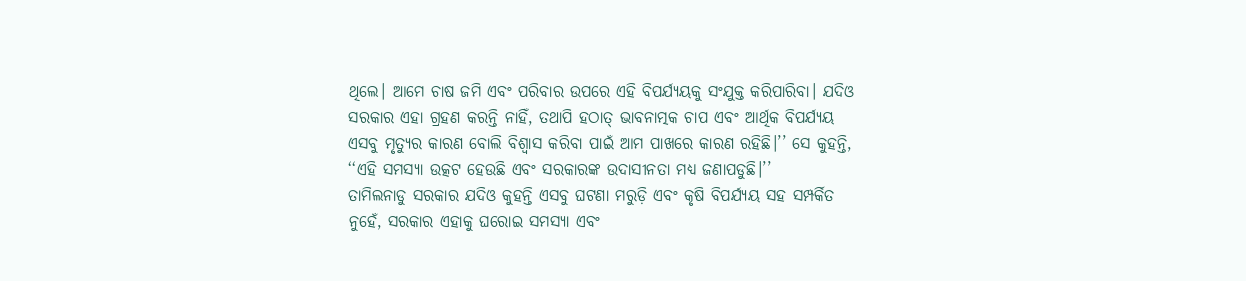ଥିଲେ। ଆମେ ଚାଷ ଜମି ଏବଂ ପରିବାର ଉପରେ ଏହି ବିପର୍ଯ୍ୟୟକୁ ସଂଯୁକ୍ତ କରିପାରିବା। ଯଦିଓ ସରକାର ଏହା ଗ୍ରହଣ କରନ୍ତି ନାହିଁ, ତଥାପି ହଠାତ୍ ଭାବନାତ୍ମକ ଚାପ ଏବଂ ଆର୍ଥିକ ବିପର୍ଯ୍ୟୟ ଏସବୁ ମୃତ୍ୟୁର କାରଣ ବୋଲି ବିଶ୍ୱାସ କରିବା ପାଇଁ ଆମ ପାଖରେ କାରଣ ରହିଛି।’’ ସେ କୁହନ୍ତି, ‘‘ଏହି ସମସ୍ୟା ଉତ୍କଟ ହେଉଛି ଏବଂ ସରକାରଙ୍କ ଉଦାସୀନତା ମଧ୍ୟ ଜଣାପଡୁଛି।’’
ତାମିଲନାଡୁ ସରକାର ଯଦିଓ କୁହନ୍ତି ଏସବୁ ଘଟଣା ମରୁଡ଼ି ଏବଂ କୃଷି ବିପର୍ଯ୍ୟୟ ସହ ସମ୍ପର୍କିତ ନୁହେଁ, ସରକାର ଏହାକୁ ଘରୋଇ ସମସ୍ୟା ଏବଂ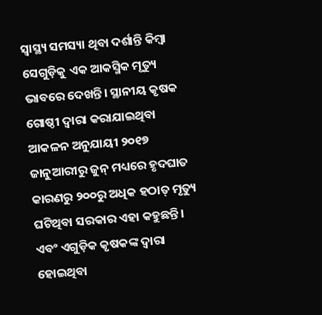ସ୍ୱାସ୍ଥ୍ୟ ସମସ୍ୟା ଥିବା ଦର୍ଶାନ୍ତି କିମ୍ବା ସେଗୁଡ଼ିକୁ ଏକ ଆକସ୍ମିକ ମୃତ୍ୟୁ ଭାବରେ ଦେଖନ୍ତି। ସ୍ଥାନୀୟ କୃଷକ ଗୋଷ୍ଠୀ ଦ୍ୱାରା କରାଯାଇଥିବା ଆକଳନ ଅନୁଯାୟୀ ୨୦୧୭ ଜାନୁଆରୀରୁ ଜୁନ୍ ମଧ୍ୟରେ ହୃଦଘାତ କାରଣରୁ ୨୦୦ରୁ ଅଧିକ ହଠାତ୍ ମୃତ୍ୟୁ ଘଟିଥିବା ସରକାର ଏହା କହୁଛନ୍ତି।
ଏବଂ ଏଗୁଡ଼ିକ କୃଷକଙ୍କ ଦ୍ୱାରା ହୋଇଥିବା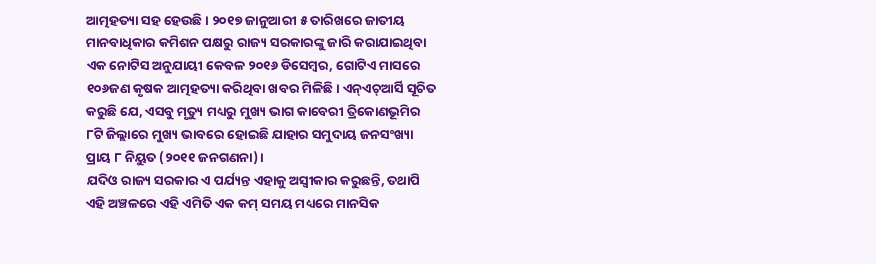ଆତ୍ମହତ୍ୟା ସହ ହେଉଛି। ୨୦୧୭ ଜାନୁଆରୀ ୫ ତାରିଖରେ ଜାତୀୟ ମାନବାଧିକାର କମିଶନ ପକ୍ଷରୁ ରାଜ୍ୟ ସରକାରଙ୍କୁ ଜାରି କରାଯାଇଥିବା ଏକ ନୋଟିସ ଅନୁଯାୟୀ କେବଳ ୨୦୧୬ ଡିସେମ୍ବର, ଗୋଟିଏ ମାସରେ ୧୦୬ଜଣ କୃଷକ ଆତ୍ମହତ୍ୟା କରିଥିବା ଖବର ମିଳିଛି। ଏନ୍ଏଚ୍ଆର୍ସି ସୂଚିତ କରୁଛି ଯେ, ଏସବୁ ମୃତ୍ୟୁ ମଧ୍ୟରୁ ମୁଖ୍ୟ ଭାଗ କାବେରୀ ତ୍ରିକୋଣଭୂମିର ୮ଟି ଜିଲ୍ଲାରେ ମୁଖ୍ୟ ଭାବରେ ହୋଇଛି ଯାହାର ସମୁଦାୟ ଜନସଂଖ୍ୟା ପ୍ରାୟ ୮ ନିୟୁତ (୨୦୧୧ ଜନଗଣନା)।
ଯଦିଓ ରାଜ୍ୟ ସରକାର ଏ ପର୍ଯ୍ୟନ୍ତ ଏହାକୁ ଅସ୍ୱୀକାର କରୁଛନ୍ତି, ତଥାପି ଏହି ଅଞ୍ଚଳରେ ଏହି ଏମିତି ଏକ କମ୍ ସମୟ ମଧ୍ୟରେ ମାନସିକ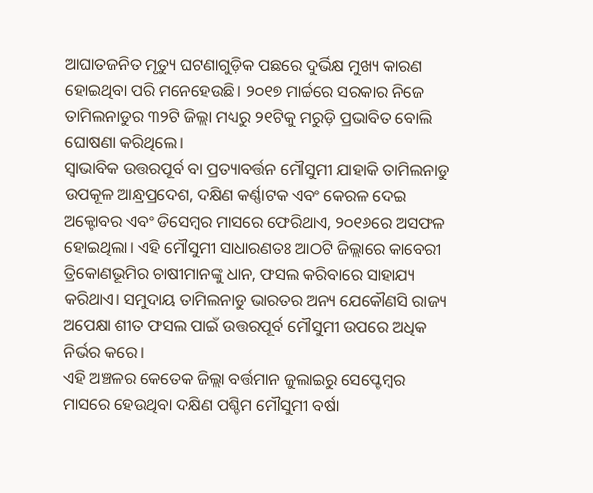ଆଘାତଜନିତ ମୃତ୍ୟୁ ଘଟଣାଗୁଡ଼ିକ ପଛରେ ଦୁର୍ଭିକ୍ଷ ମୁଖ୍ୟ କାରଣ ହୋଇଥିବା ପରି ମନେହେଉଛି। ୨୦୧୭ ମାର୍ଚ୍ଚରେ ସରକାର ନିଜେ ତାମିଲନାଡୁର ୩୨ଟି ଜିଲ୍ଲା ମଧ୍ୟରୁ ୨୧ଟିକୁ ମରୁଡ଼ି ପ୍ରଭାବିତ ବୋଲି ଘୋଷଣା କରିଥିଲେ।
ସ୍ୱାଭାବିକ ଉତ୍ତରପୂର୍ବ ବା ପ୍ରତ୍ୟାବର୍ତ୍ତନ ମୌସୁମୀ ଯାହାକି ତାମିଲନାଡୁ ଉପକୂଳ ଆନ୍ଧ୍ରପ୍ରଦେଶ, ଦକ୍ଷିଣ କର୍ଣ୍ଣାଟକ ଏବଂ କେରଳ ଦେଇ ଅକ୍ଟୋବର ଏବଂ ଡିସେମ୍ବର ମାସରେ ଫେରିଥାଏ, ୨୦୧୬ରେ ଅସଫଳ ହୋଇଥିଲା। ଏହି ମୌସୁମୀ ସାଧାରଣତଃ ଆଠଟି ଜିଲ୍ଲାରେ କାବେରୀ ତ୍ରିକୋଣଭୂମିର ଚାଷୀମାନଙ୍କୁ ଧାନ, ଫସଲ କରିବାରେ ସାହାଯ୍ୟ କରିଥାଏ। ସମୁଦାୟ ତାମିଲନାଡୁ ଭାରତର ଅନ୍ୟ ଯେକୌଣସି ରାଜ୍ୟ ଅପେକ୍ଷା ଶୀତ ଫସଲ ପାଇଁ ଉତ୍ତରପୂର୍ବ ମୌସୁମୀ ଉପରେ ଅଧିକ ନିର୍ଭର କରେ।
ଏହି ଅଞ୍ଚଳର କେତେକ ଜିଲ୍ଲା ବର୍ତ୍ତମାନ ଜୁଲାଇରୁ ସେପ୍ଟେମ୍ବର ମାସରେ ହେଉଥିବା ଦକ୍ଷିଣ ପଶ୍ଚିମ ମୌସୁମୀ ବର୍ଷା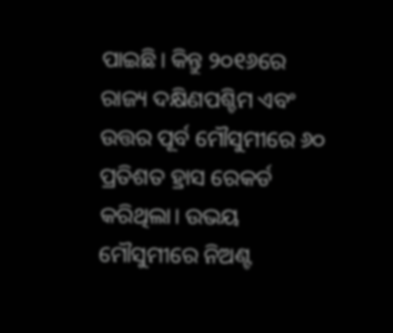ପାଇଛି। କିନ୍ତୁ ୨୦୧୬ରେ ରାଜ୍ୟ ଦକ୍ଷିଣପଶ୍ଚିମ ଏବଂ ଉତ୍ତର ପୂର୍ବ ମୌସୁମୀରେ ୬୦ ପ୍ରତିଶତ ହ୍ରାସ ରେକର୍ଡ କରିଥିଲା। ଉଭୟ ମୌସୁମୀରେ ନିଅଣ୍ଟ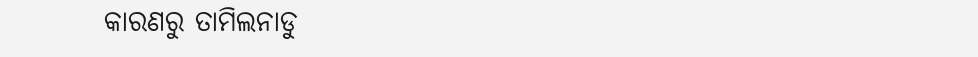କାରଣରୁ ତାମିଲନାଡୁ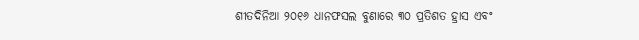ଶୀତଦିନିଆ ୨୦୧୬ ଧାନଫସଲ ବୁଣାରେ ୩୦ ପ୍ରତିଶତ ହ୍ରାସ ଏବଂ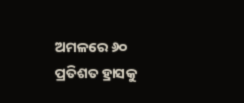ଅମଳରେ ୬୦ ପ୍ରତିଶତ ହ୍ରାସକୁ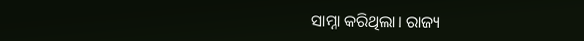ସାମ୍ନା କରିଥିଲା। ରାଜ୍ୟ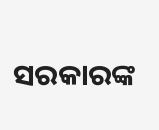ସରକାରଙ୍କ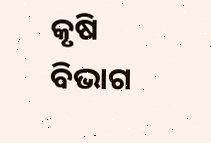କୃଷି ବିଭାଗ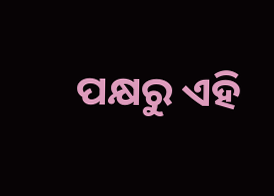ପକ୍ଷରୁ ଏହି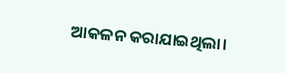ଆକଳନ କରାଯାଇଥିଲା।